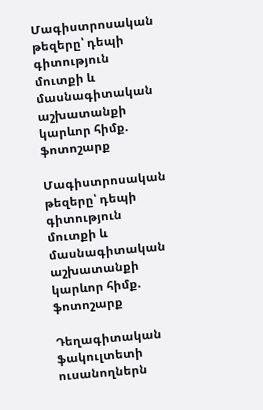Մագիստրոսական թեզերը՝ դեպի գիտություն մուտքի և մասնագիտական աշխատանքի կարևոր հիմք. ֆոտոշարք

Մագիստրոսական թեզերը՝ դեպի գիտություն մուտքի և մասնագիտական աշխատանքի կարևոր հիմք. ֆոտոշարք

Դեղագիտական ֆակուլտետի ուսանողներն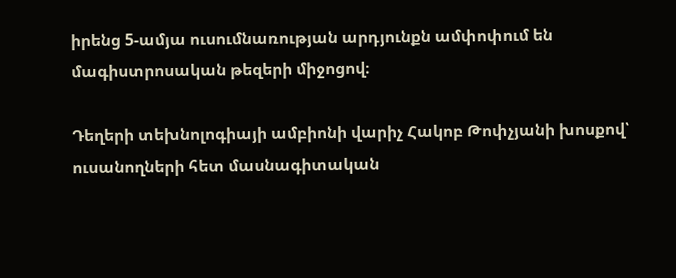իրենց 5-ամյա ուսումնառության արդյունքն ամփոփում են մագիստրոսական թեզերի միջոցով։

Դեղերի տեխնոլոգիայի ամբիոնի վարիչ Հակոբ Թոփչյանի խոսքով՝ ուսանողների հետ մասնագիտական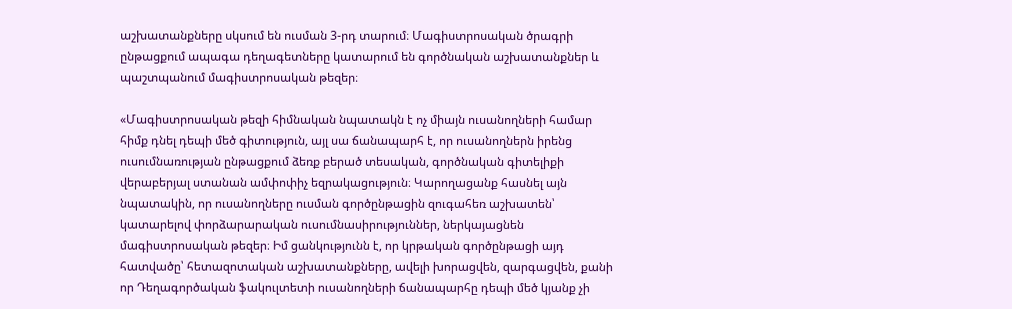աշխատանքները սկսում են ուսման 3-րդ տարում։ Մագիստրոսական ծրագրի ընթացքում ապագա դեղագետները կատարում են գործնական աշխատանքներ և պաշտպանում մագիստրոսական թեզեր։

«Մագիստրոսական թեզի հիմնական նպատակն է ոչ միայն ուսանողների համար հիմք դնել դեպի մեծ գիտություն, այլ սա ճանապարհ է, որ ուսանողներն իրենց ուսումնառության ընթացքում ձեռք բերած տեսական, գործնական գիտելիքի վերաբերյալ ստանան ամփոփիչ եզրակացություն։ Կարողացանք հասնել այն նպատակին, որ ուսանողները ուսման գործընթացին զուգահեռ աշխատեն՝ կատարելով փորձարարական ուսումնասիրություններ, ներկայացնեն մագիստրոսական թեզեր։ Իմ ցանկությունն է, որ կրթական գործընթացի այդ հատվածը՝ հետազոտական աշխատանքները, ավելի խորացվեն, զարգացվեն, քանի որ Դեղագործական ֆակուլտետի ուսանողների ճանապարհը դեպի մեծ կյանք չի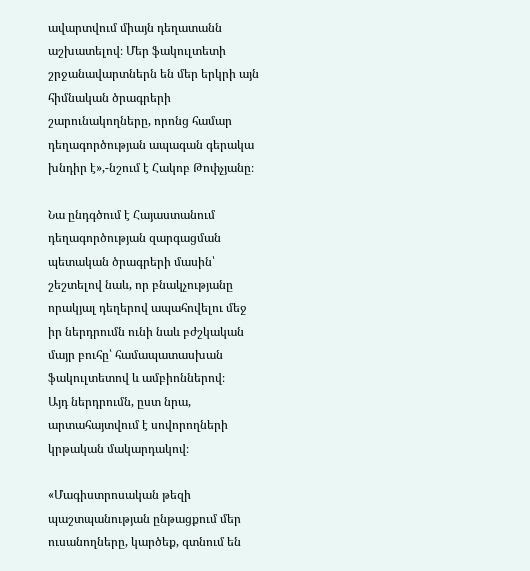ավարտվում միայն դեղատանն աշխատելով։ Մեր ֆակուլտետի շրջանավարտներն են մեր երկրի այն հիմնական ծրագրերի շարունակողները, որոնց համար դեղագործության ապագան գերակա խնդիր է»,-նշում է Հակոբ Թոփչյանը։

Նա ընդգծում է Հայաստանում դեղագործության զարգացման պետական ծրագրերի մասին՝ շեշտելով նաև, որ բնակչությանը որակյալ դեղերով ապահովելու մեջ իր ներդրումն ունի նաև բժշկական մայր բուհը՝ համապատասխան ֆակուլտետով և ամբիոններով։
Այդ ներդրումն, ըստ նրա, արտահայտվում է սովորողների կրթական մակարդակով։

«Մագիստրոսական թեզի պաշտպանության ընթացքում մեր ուսանողները, կարծեք, գտնում են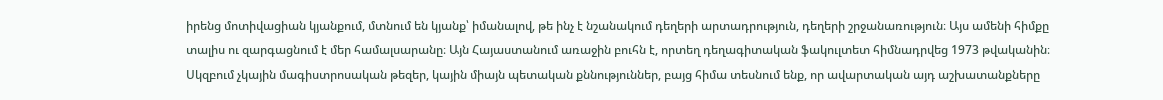իրենց մոտիվացիան կյանքում, մտնում են կյանք՝ իմանալով, թե ինչ է նշանակում դեղերի արտադրություն, դեղերի շրջանառություն։ Այս ամենի հիմքը տալիս ու զարգացնում է մեր համալսարանը։ Այն Հայաստանում առաջին բուհն է, որտեղ դեղագիտական ֆակուլտետ հիմնադրվեց 1973 թվականին։ Սկզբում չկային մագիստրոսական թեզեր, կային միայն պետական քննություններ, բայց հիմա տեսնում ենք, որ ավարտական այդ աշխատանքները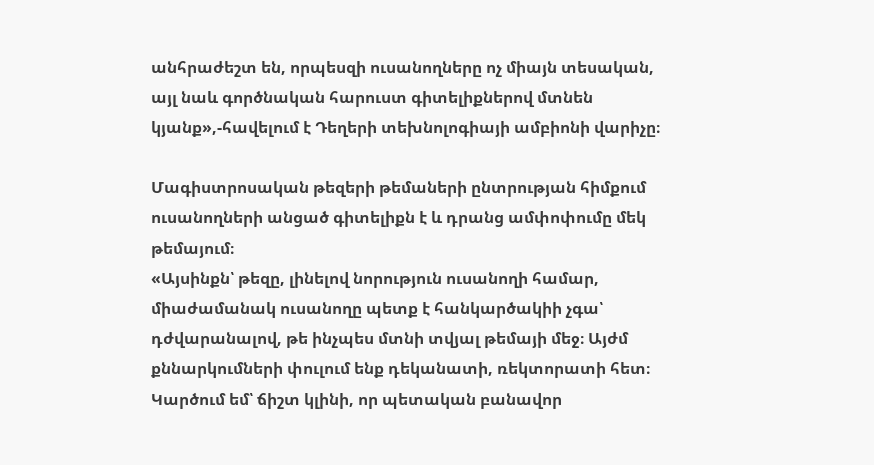անհրաժեշտ են, որպեսզի ուսանողները ոչ միայն տեսական, այլ նաև գործնական հարուստ գիտելիքներով մտնեն կյանք»,-հավելում է Դեղերի տեխնոլոգիայի ամբիոնի վարիչը։

Մագիստրոսական թեզերի թեմաների ընտրության հիմքում ուսանողների անցած գիտելիքն է և դրանց ամփոփումը մեկ թեմայում։
«Այսինքն՝ թեզը, լինելով նորություն ուսանողի համար, միաժամանակ ուսանողը պետք է հանկարծակիի չգա՝ դժվարանալով, թե ինչպես մտնի տվյալ թեմայի մեջ։ Այժմ քննարկումների փուլում ենք դեկանատի, ռեկտորատի հետ։ Կարծում եմ՝ ճիշտ կլինի, որ պետական բանավոր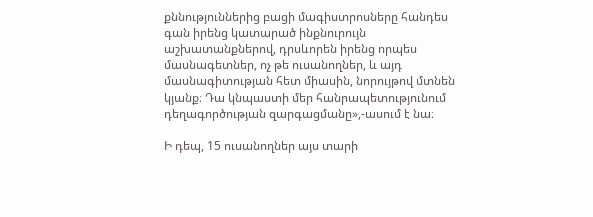քննություններից բացի մագիստրոսները հանդես գան իրենց կատարած ինքնուրույն աշխատանքներով, դրսևորեն իրենց որպես մասնագետներ, ոչ թե ուսանողներ, և այդ մասնագիտության հետ միասին, նորույթով մտնեն կյանք։ Դա կնպաստի մեր հանրապետությունում դեղագործության զարգացմանը»,-ասում է նա։

Ի դեպ, 15 ուսանողներ այս տարի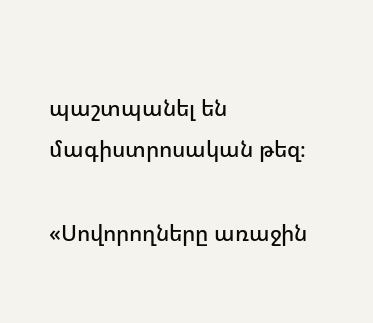պաշտպանել են մագիստրոսական թեզ։

«Սովորողները առաջին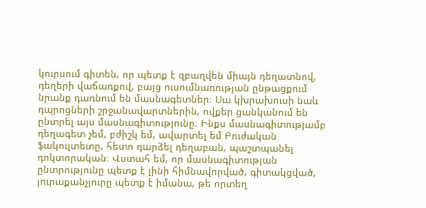կուրսում գիտեն, որ պետք է զբաղվեն միայն դեղատնով, դեղերի վաճառքով, բայց ուսումնառության ընթացքում նրանք դառնում են մասնագետներ։ Սա կխրախուսի նաև դպրոցների շրջանավարտներին, ովքեր ցանկանում են ընտրել այս մասնագիտությունը։ Ինքս մասնագիտությամբ դեղագետ չեմ, բժիշկ եմ, ավարտել եմ Բուժական ֆակուլտետը, հետո դարձել դեղաբան, պաշտպանել դոկտորական։ Վստահ եմ, որ մասնագիտության ընտրությունը պետք է լինի հիմնավորված, գիտակցված, յուրաքանչյուրը պետք է իմանա, թե որտեղ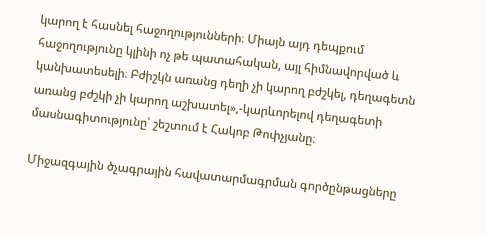կարող է հասնել հաջողությունների։ Միայն այդ դեպքում հաջողությունը կլինի ոչ թե պատահական, այլ հիմնավորված և կանխատեսելի։ Բժիշկն առանց դեղի չի կարող բժշկել, դեղագետն առանց բժշկի չի կարող աշխատել»,-կարևորելով դեղագետի մասնագիտությունը՝ շեշտում է Հակոբ Թոփչյանը։

Միջազգային ծչագրային հավատարմագրման գործընթացները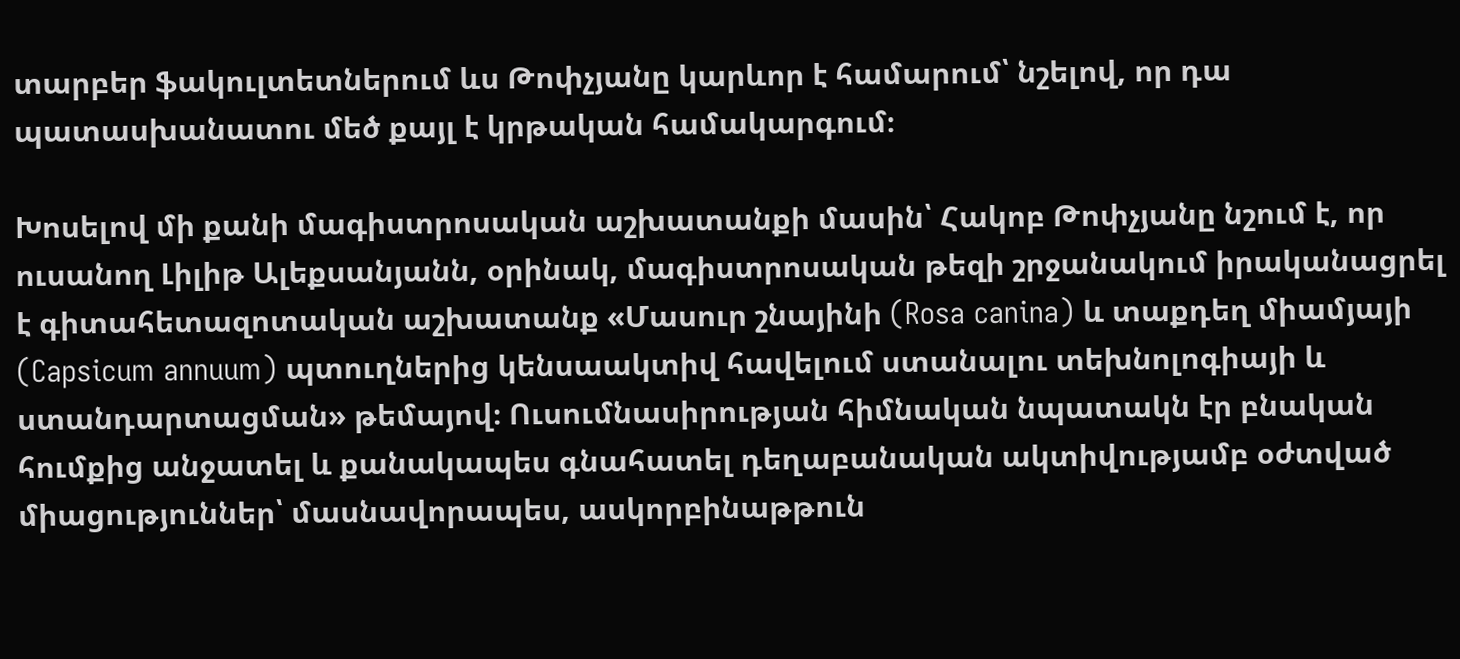տարբեր ֆակուլտետներում ևս Թոփչյանը կարևոր է համարում՝ նշելով, որ դա պատասխանատու մեծ քայլ է կրթական համակարգում։

Խոսելով մի քանի մագիստրոսական աշխատանքի մասին՝ Հակոբ Թոփչյանը նշում է, որ ուսանող Լիլիթ Ալեքսանյանն, օրինակ, մագիստրոսական թեզի շրջանակում իրականացրել է գիտահետազոտական աշխատանք «Մասուր շնայինի (Rosa canina) և տաքդեղ միամյայի (Capsicum annuum) պտուղներից կենսաակտիվ հավելում ստանալու տեխնոլոգիայի և ստանդարտացման» թեմայով։ Ուսումնասիրության հիմնական նպատակն էր բնական հումքից անջատել և քանակապես գնահատել դեղաբանական ակտիվությամբ օժտված միացություններ՝ մասնավորապես, ասկորբինաթթուն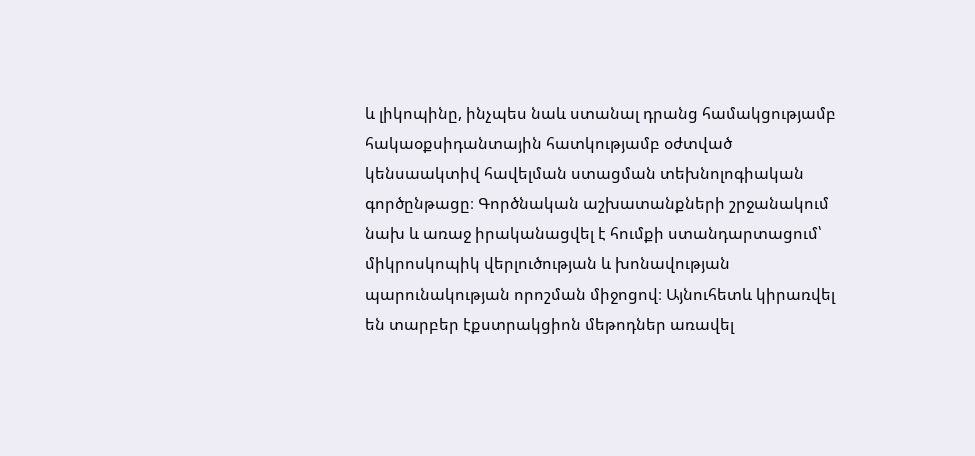և լիկոպինը, ինչպես նաև ստանալ դրանց համակցությամբ հակաօքսիդանտային հատկությամբ օժտված կենսաակտիվ հավելման ստացման տեխնոլոգիական գործընթացը։ Գործնական աշխատանքների շրջանակում նախ և առաջ իրականացվել է հումքի ստանդարտացում՝ միկրոսկոպիկ վերլուծության և խոնավության պարունակության որոշման միջոցով։ Այնուհետև կիրառվել են տարբեր էքստրակցիոն մեթոդներ առավել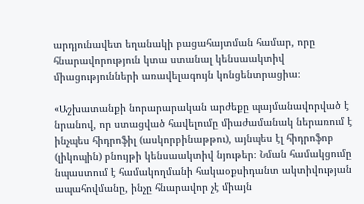արդյունավետ եղանակի բացահայտման համար, որը հնարավորություն կտա ստանալ կենսաակտիվ միացությունների առավելագույն կոնցենտրացիա։

«Աշխատանքի նորարարական արժեքը պայմանավորված է նրանով, որ ստացված հավելումը միաժամանակ ներառում է ինչպես հիդրոֆիլ (ասկորբինաթթու), այնպես էլ հիդրոֆոբ (լիկոպին) բնույթի կենսաակտիվ նյութեր։ Նման համակցումը նպաստում է համակողմանի հակաօքսիդանտ ակտիվության ապահովմանը, ինչը հնարավոր չէ միայն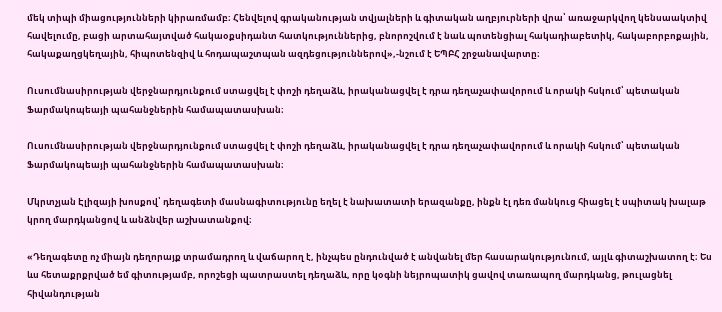մեկ տիպի միացությունների կիրառմամբ։ Հենվելով գրականության տվյալների և գիտական աղբյուրների վրա՝ առաջարկվող կենսաակտիվ հավելումը, բացի արտահայտված հակաօքսիդանտ հատկություններից, բնորոշվում է նաև պոտենցիալ հակադիաբետիկ, հակաբորբոքային, հակաքաղցկեղային, հիպոտենզիվ և հոդապաշտպան ազդեցություններով»,-նշում է ԵՊԲՀ շրջանավարտը։

Ուսումնասիրության վերջնարդյունքում ստացվել է փոշի դեղաձև, իրականացվել է դրա դեղաչափավորում և որակի հսկում՝ պետական Ֆարմակոպեայի պահանջներին համապատասխան։

Ուսումնասիրության վերջնարդյունքում ստացվել է փոշի դեղաձև, իրականացվել է դրա դեղաչափավորում և որակի հսկում՝ պետական Ֆարմակոպեայի պահանջներին համապատասխան։

Մկրտչյան Էլիզայի խոսքով՝ դեղագետի մասնագիտությունը եղել է նախատատի երազանքը, ինքն էլ դեռ մանկուց հիացել է սպիտակ խալաթ կրող մարդկանցով և անձնվեր աշխատանքով։

«Դեղագետը ոչ միայն դեղորայք տրամադրող և վաճարող է, ինչպես ընդունված է անվանել մեր հասարակությունում, այլև գիտաշխատող է։ Ես ևս հետաքրքրված եմ գիտությամբ, որոշեցի պատրաստել դեղաձև, որը կօգնի նեյրոպատիկ ցավով տառապող մարդկանց, թուլացնել հիվանդության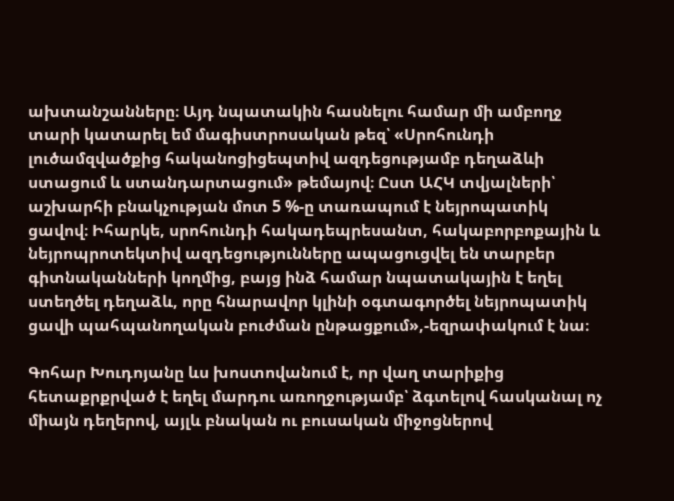ախտանշանները։ Այդ նպատակին հասնելու համար մի ամբողջ տարի կատարել եմ մագիստրոսական թեզ՝ «Սրոհունդի լուծամզվածքից հականոցիցեպտիվ ազդեցությամբ դեղաձևի ստացում և ստանդարտացում» թեմայով։ Ըստ ԱՀԿ տվյալների՝ աշխարհի բնակչության մոտ 5 %-ը տառապում է նեյրոպատիկ ցավով։ Իհարկե, սրոհունդի հակադեպրեսանտ, հակաբորբոքային և նեյրոպրոտեկտիվ ազդեցությունները ապացուցվել են տարբեր գիտնականների կողմից, բայց ինձ համար նպատակային է եղել ստեղծել դեղաձև, որը հնարավոր կլինի օգտագործել նեյրոպատիկ ցավի պահպանողական բուժման ընթացքում»,-եզրափակում է նա։

Գոհար Խուդոյանը ևս խոստովանում է, որ վաղ տարիքից հետաքրքրված է եղել մարդու առողջությամբ՝ ձգտելով հասկանալ ոչ միայն դեղերով, այլև բնական ու բուսական միջոցներով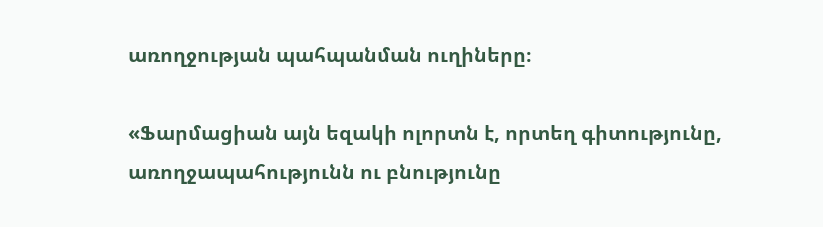առողջության պահպանման ուղիները։

«Ֆարմացիան այն եզակի ոլորտն է, որտեղ գիտությունը, առողջապահությունն ու բնությունը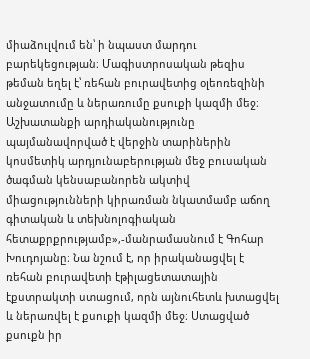միաձուլվում են՝ ի նպաստ մարդու բարեկեցության։ Մագիստրոսական թեզիս թեման եղել է՝ ռեհան բուրավետից օլեոռեզինի անջատումը և ներառումը քսուքի կազմի մեջ։ Աշխատանքի արդիականությունը պայմանավորված է վերջին տարիներին կոսմետիկ արդյունաբերության մեջ բուսական ծագման կենսաբանորեն ակտիվ միացությունների կիրառման նկատմամբ աճող գիտական և տեխնոլոգիական հետաքրքրությամբ»,-մանրամասնում է Գոհար Խուդոյանը։ Նա նշում է, որ իրականացվել է ռեհան բուրավետի էթիլացետատային էքստրակտի ստացում, որն այնուհետև խտացվել և ներառվել է քսուքի կազմի մեջ։ Ստացված քսուքն իր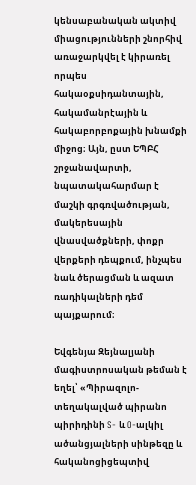կենսաբանական ակտիվ միացությունների շնորհիվ առաջարկվել է կիրառել որպես հակաօքսիդանտային, հակամանրէային և հակաբորբոքային խնամքի միջոց։ Այն, ըստ ԵՊԲՀ շրջանավարտի, նպատակահարմար է մաշկի գրգռվածության, մակերեսային վնասվածքների, փոքր վերքերի դեպքում, ինչպես նաև ծերացման և ազատ ռադիկալների դեմ պայքարում։

Եվգենյա Զեյնալյանի մագիստրոսական թեման է եղել՝ «Պիրազոլո-տեղակալված պիրանո պիրիդինի S- և O-ալկիլ ածանցյալների սինթեզը և հականոցիցեպտիվ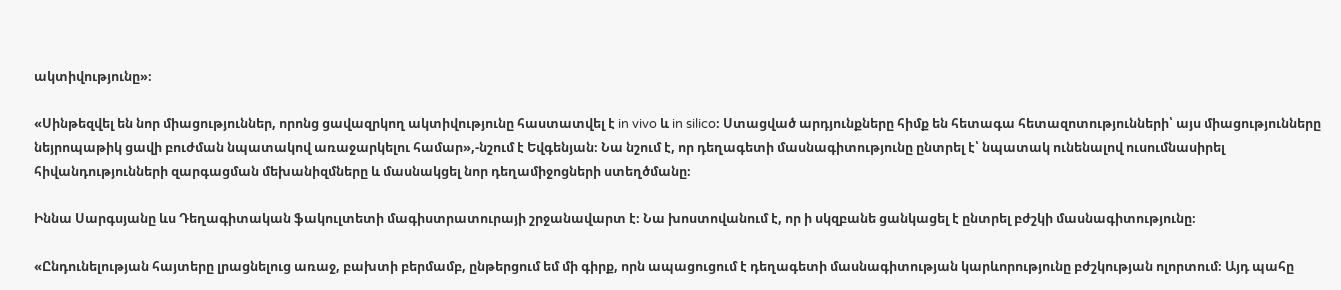ակտիվությունը»։

«Սինթեզվել են նոր միացություններ, որոնց ցավազրկող ակտիվությունը հաստատվել է in vivo և in silico։ Ստացված արդյունքները հիմք են հետագա հետազոտությունների՝ այս միացությունները նեյրոպաթիկ ցավի բուժման նպատակով առաջարկելու համար»,-նշում է Եվգենյան։ Նա նշում է, որ դեղագետի մասնագիտությունը ընտրել է՝ նպատակ ունենալով ուսումնասիրել հիվանդությունների զարգացման մեխանիզմները և մասնակցել նոր դեղամիջոցների ստեղծմանը։

Իննա Սարգսյանը ևս Դեղագիտական ֆակուլտետի մագիստրատուրայի շրջանավարտ է։ Նա խոստովանում է, որ ի սկզբանե ցանկացել է ընտրել բժշկի մասնագիտությունը։

«Ընդունելության հայտերը լրացնելուց առաջ, բախտի բերմամբ, ընթերցում եմ մի գիրք, որն ապացուցում է դեղագետի մասնագիտության կարևորությունը բժշկության ոլորտում։ Այդ պահը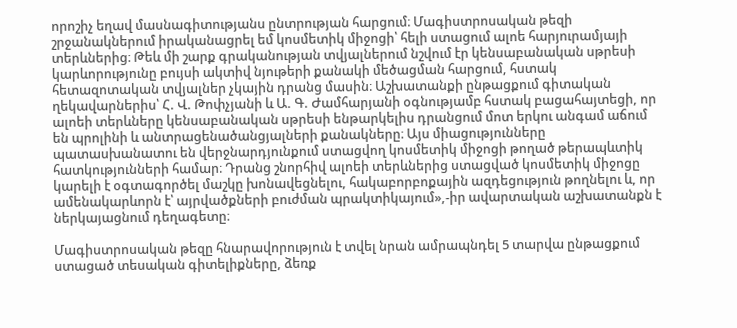որոշիչ եղավ մասնագիտությանս ընտրության հարցում։ Մագիստրոսական թեզի շրջանակներում իրականացրել եմ կոսմետիկ միջոցի՝ հելի ստացում ալոե հարյուրամյայի տերևներից։ Թեև մի շարք գրականության տվյալներում նշվում էր կենսաբանական սթրեսի կարևորությունը բույսի ակտիվ նյութերի քանակի մեծացման հարցում, հստակ հետազոտական տվյալներ չկային դրանց մասին։ Աշխատանքի ընթացքում գիտական ղեկավարներիս՝ Հ. Վ. Թոփչյանի և Ա. Գ. Ժամհարյանի օգնությամբ հստակ բացահայտեցի, որ ալոեի տերևները կենսաբանական սթրեսի ենթարկելիս դրանցում մոտ երկու անգամ աճում են պրոլինի և անտրացենածանցյալների քանակները։ Այս միացությունները պատասխանատու են վերջնարդյունքում ստացվող կոսմետիկ միջոցի թողած թերապևտիկ հատկությունների համար։ Դրանց շնորհիվ ալոեի տերևներից ստացված կոսմետիկ միջոցը կարելի է օգտագործել մաշկը խոնավեցնելու, հակաբորբոքային ազդեցություն թողնելու և, որ ամենակարևորն է՝ այրվածքների բուժման պրակտիկայում»,-իր ավարտական աշխատանքն է ներկայացնում դեղագետը։

Մագիստրոսական թեզը հնարավորություն է տվել նրան ամրապնդել 5 տարվա ընթացքում ստացած տեսական գիտելիքները, ձեռք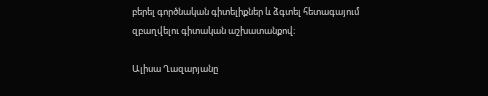բերել գործնական գիտելիքներ և ձգտել հետագայում զբաղվելու գիտական աշխատանքով։

Ալիսա Ղազարյանը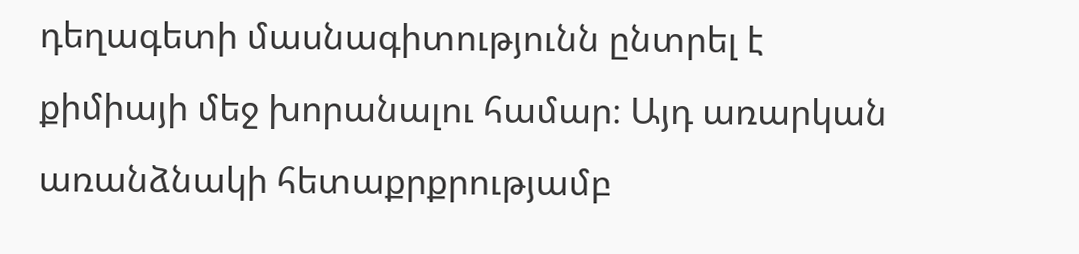դեղագետի մասնագիտությունն ընտրել է քիմիայի մեջ խորանալու համար։ Այդ առարկան առանձնակի հետաքրքրությամբ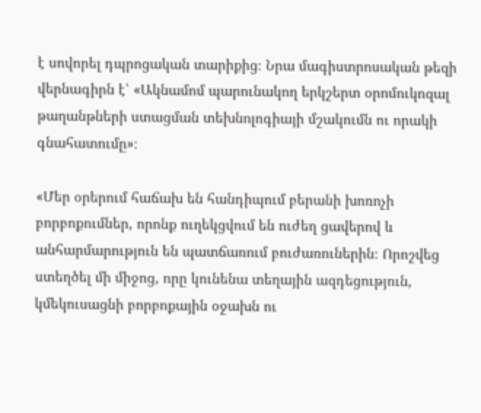է սովորել դպրոցական տարիքից։ Նրա մագիստրոսական թեզի վերնագիրն է՝ «Ակնամոմ պարունակող երկշերտ օրոմուկոզալ թաղանթների ստացման տեխնոլոգիայի մշակումն ու որակի գնահատումը»։

«Մեր օրերում հաճախ են հանդիպում բերանի խոռոչի բորբոքումներ, որոնք ուղեկցվում են ուժեղ ցավերով և անհարմարություն են պատճառում բուժառուներին։ Որոշվեց ստեղծել մի միջոց, որը կունենա տեղային ազդեցություն, կմեկուսացնի բորբոքային օջախն ու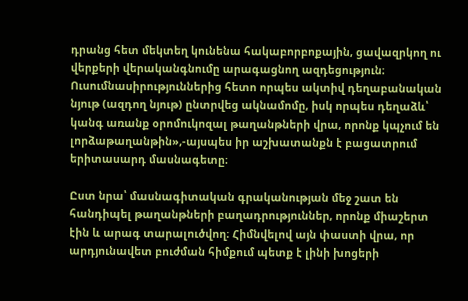դրանց հետ մեկտեղ կունենա հակաբորբոքային, ցավազրկող ու վերքերի վերականգնումը արագացնող ազդեցություն։ Ուսումնասիրություններից հետո որպես ակտիվ դեղաբանական նյութ (ազդող նյութ) ընտրվեց ակնամոմը, իսկ որպես դեղաձև՝ կանգ առանք օրոմուկոզալ թաղանթների վրա, որոնք կպչում են լորձաթաղանթին»,-այսպես իր աշխատանքն է բացատրում երիտասարդ մասնագետը։

Ըստ նրա՝ մասնագիտական գրականության մեջ շատ են հանդիպել թաղանթների բաղադրություններ, որոնք միաշերտ էին և արագ տարալուծվող։ Հիմնվելով այն փաստի վրա, որ արդյունավետ բուժման հիմքում պետք է լինի խոցերի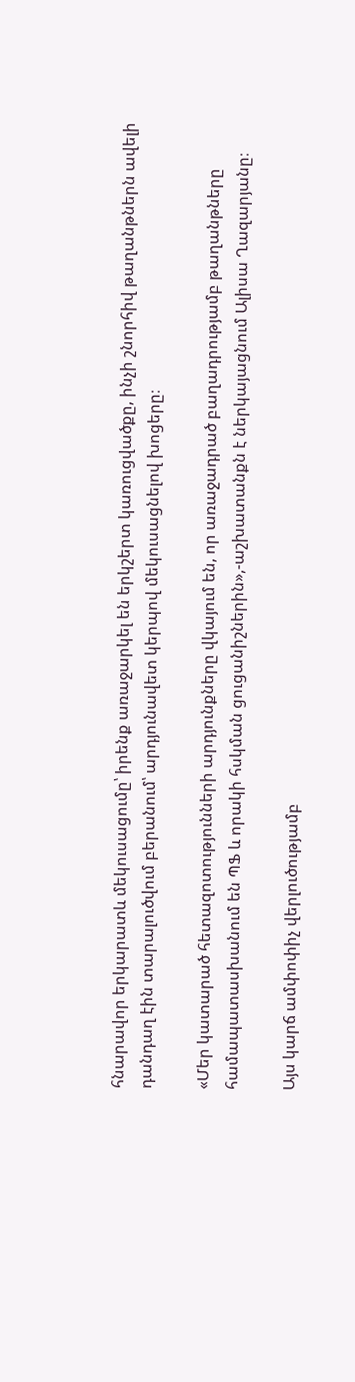հնարավոր երկարատև մեկուսացումը՝ իրենք առաջարկել են երկշերտ կառուցվածքը, ինչի շնորհիվ թաղանթներն ավելի դանդաղ էին տարալուծվում բերանում՝ արդյունավետ կերպով մեկուսացնելով խոցերը։

«Մեր կատարած հետազոտությունների արդյունքները վկայում են, որ առաջադրած բաղադրությամբ թաղանթները համապատասխանում են ՊՖ և որակի հսկման ցուցանիշներին»,-աշխատանքն է ներկայացնում Ալիսա Ղազարյանը։

Այս կարճ ամփոփիչ վերլուծությամբ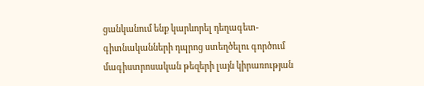ցանկանում ենք կարևորել դեղագետ-գիտնականների դպրոց ստեղծելու գործում մագիստրոսական թեզերի լայն կիրառության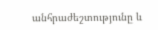անհրաժեշտությունը և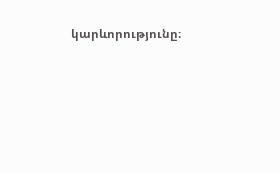կարևորությունը։